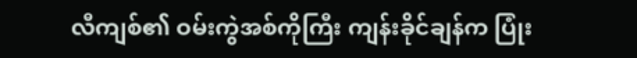လီကျစ်၏ ဝမ်းကွဲအစ်ကိုကြီး ကျန်းခိုင်ချန်က ပြုံး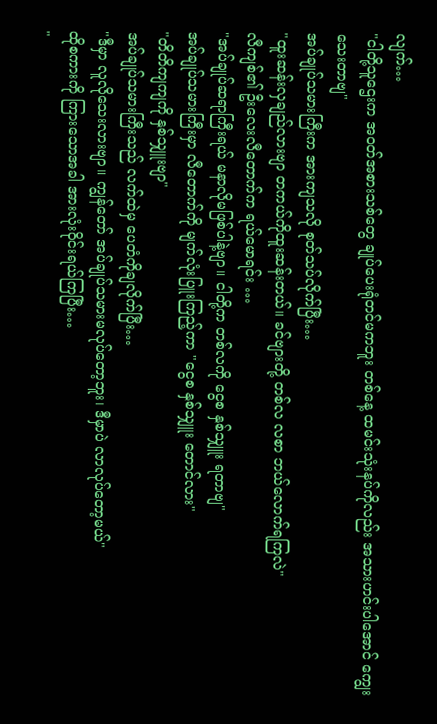လျက်…
"ငါတို့သူဌေးက အဝတ်အစားသစ်တွေ ချုပ်ပေးရုံတင်မကဘူး တစ်နေ့ ထမင်းသုံးနပ်ကိုလည်း အသားဟင်းပါအောင် ကျွေးသေးတာဗျ"
အပ်ချုပ်သမားကြီးက အားကျသလို စုတ်သပ်လိုက်ပြီး…
"ထူးဆန်းလှချည်လားဗျာ တကယ်ကိုထူးဆန်းတယ်။ ခင်ဗျားတို့ တစ်လ လစာ ဘယ်လောက်ရကြလဲ"
လီကျစ်၏ ဦးလေးလီတောက်က ရယ်မောရင်း …
"အပ်ချုပ်ဆရာကြီးရယ် မနာလိုမဖြစ်ပါနဲ့ဗျာ။ ငါတို့က တစ်လကို ငွေစ နှစ်သျှူး ရတာဗျ"
အပ်ချုပ်သမားကြီးမှာ လီတောက်ကို မျက်လုံးပြူးကြည့်ကာ "ငွေစ နှစ်သျှူး တောင်လား"
"တိတိကျကျကို နှစ်သျှူးဗျာ"
အပ်ချုပ်သမားကြီးသည် လက်ထဲမှ ပေတံကိုချလိုက်ပြီး…
"ဒီမှာ လူလိုသေးလားဗျာ။ ကျွန်တော် အပ်ချုပ်သမားမလုပ်တော့ဘူး၊ ဒီမှာပဲ လာလုပ်တော့မယ်"
ထိုစကားကို ကြားသောအခါ အားလုံးဝိုင်းရယ်ကြပြီး…
"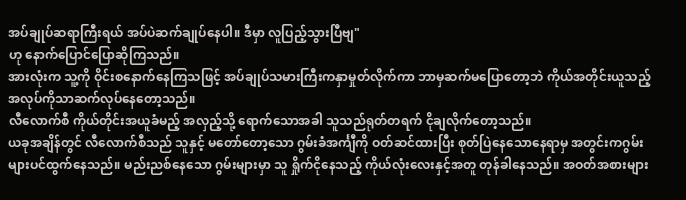အပ်ချုပ်ဆရာကြီးရယ် အပ်ပဲဆက်ချုပ်နေပါ။ ဒီမှာ လူပြည့်သွားပြီဗျ"
ဟု နောက်ပြောင်ပြောဆိုကြသည်။
အားလုံးက သူ့ကို ဝိုင်းစနောက်နေကြသဖြင့် အပ်ချုပ်သမားကြီးကနှာမှုတ်လိုက်ကာ ဘာမှဆက်မပြောတော့ဘဲ ကိုယ်အတိုင်းယူသည့် အလုပ်ကိုသာဆက်လုပ်နေတော့သည်။
လီလောက်စီ ကိုယ်တိုင်းအယူခံမည့် အလှည့်သို့ ရောက်သောအခါ သူသည်ရုတ်တရက် ငိုချလိုက်တော့သည်။
ယခုအချိန်တွင် လီလောက်စီသည် သူနှင့် မတော်တော့သော ဂွမ်းခံအင်္ကျီကို ဝတ်ဆင်ထားပြီး စုတ်ပြဲနေသောနေရာမှ အတွင်းကဂွမ်းများပင်ထွက်နေသည်။ မည်းညစ်နေသော ဂွမ်းများမှာ သူ ရှိုက်ငိုနေသည့် ကိုယ်လုံးလေးနှင့်အတူ တုန်ခါနေသည်။ အဝတ်အစားများ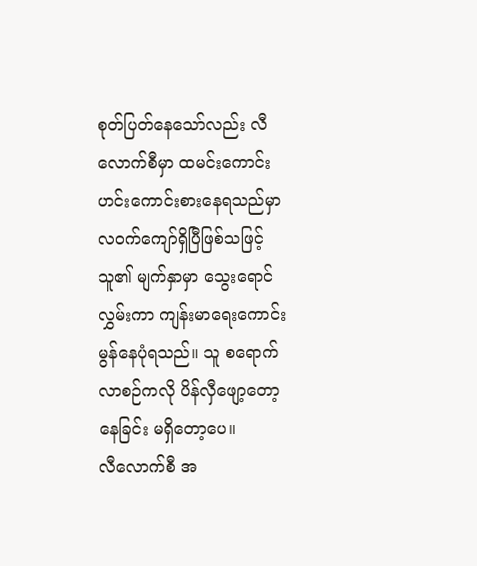စုတ်ပြတ်နေသော်လည်း လီလောက်စီမှာ ထမင်းကောင်းဟင်းကောင်းစားနေရသည်မှာ လဝက်ကျော်ရှိပြီဖြစ်သဖြင့် သူ၏ မျက်နှာမှာ သွေးရောင်လွှမ်းကာ ကျန်းမာရေးကောင်းမွန်နေပုံရသည်။ သူ စရောက်လာစဉ်ကလို ပိန်လှီဖျော့တော့နေခြင်း မရှိတော့ပေ။
လီလောက်စီ အ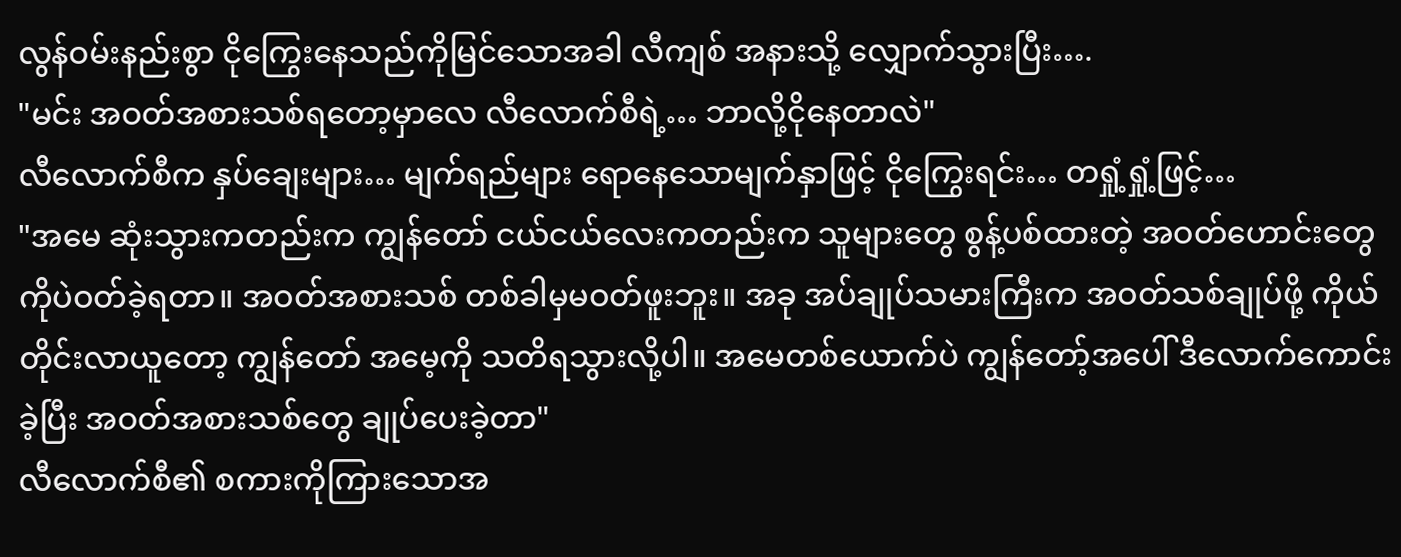လွန်ဝမ်းနည်းစွာ ငိုကြွေးနေသည်ကိုမြင်သောအခါ လီကျစ် အနားသို့ လျှောက်သွားပြီး….
"မင်း အဝတ်အစားသစ်ရတော့မှာလေ လီလောက်စီရဲ့… ဘာလို့ငိုနေတာလဲ"
လီလောက်စီက နှပ်ချေးများ… မျက်ရည်များ ရောနေသောမျက်နှာဖြင့် ငိုကြွေးရင်း… တရှုံ့ရှုံ့ဖြင့်…
"အမေ ဆုံးသွားကတည်းက ကျွန်တော် ငယ်ငယ်လေးကတည်းက သူများတွေ စွန့်ပစ်ထားတဲ့ အဝတ်ဟောင်းတွေကိုပဲဝတ်ခဲ့ရတာ။ အဝတ်အစားသစ် တစ်ခါမှမဝတ်ဖူးဘူး။ အခု အပ်ချုပ်သမားကြီးက အဝတ်သစ်ချုပ်ဖို့ ကိုယ်တိုင်းလာယူတော့ ကျွန်တော် အမေ့ကို သတိရသွားလို့ပါ။ အမေတစ်ယောက်ပဲ ကျွန်တော့်အပေါ် ဒီလောက်ကောင်းခဲ့ပြီး အဝတ်အစားသစ်တွေ ချုပ်ပေးခဲ့တာ"
လီလောက်စီ၏ စကားကိုကြားသောအ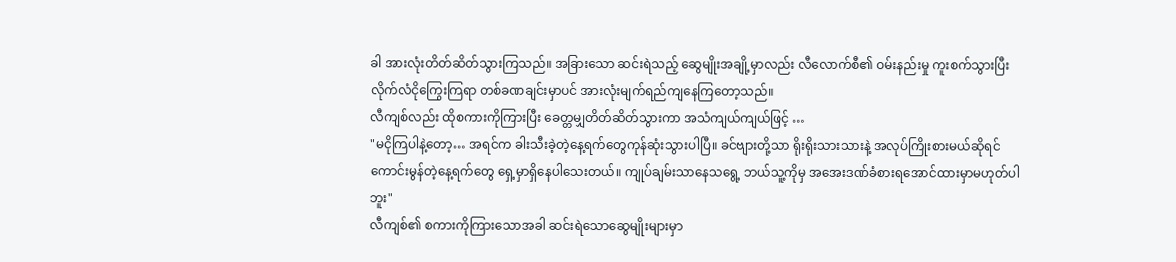ခါ အားလုံးတိတ်ဆိတ်သွားကြသည်။ အခြားသော ဆင်းရဲသည့် ဆွေမျိုးအချို့မှာလည်း လီလောက်စီ၏ ဝမ်းနည်းမှု ကူးစက်သွားပြီး လိုက်လံငိုကြွေးကြရာ တစ်ခဏချင်းမှာပင် အားလုံးမျက်ရည်ကျနေကြတော့သည်။
လီကျစ်လည်း ထိုစကားကိုကြားပြီး ခေတ္တမျှတိတ်ဆိတ်သွားကာ အသံကျယ်ကျယ်ဖြင့် …
"မငိုကြပါနဲ့တော့… အရင်က ခါးသီးခဲ့တဲ့နေ့ရက်တွေကုန်ဆုံးသွားပါပြီ။ ခင်ဗျားတို့သာ ရိုးရိုးသားသားနဲ့ အလုပ်ကြိုးစားမယ်ဆိုရင် ကောင်းမွန်တဲ့နေ့ရက်တွေ ရှေ့မှာရှိနေပါသေးတယ်။ ကျုပ်ချမ်းသာနေသရွေ့ ဘယ်သူ့ကိုမှ အအေးဒဏ်ခံစားရအောင်ထားမှာမဟုတ်ပါဘူး"
လီကျစ်၏ စကားကိုကြားသောအခါ ဆင်းရဲသောဆွေမျိုးများမှာ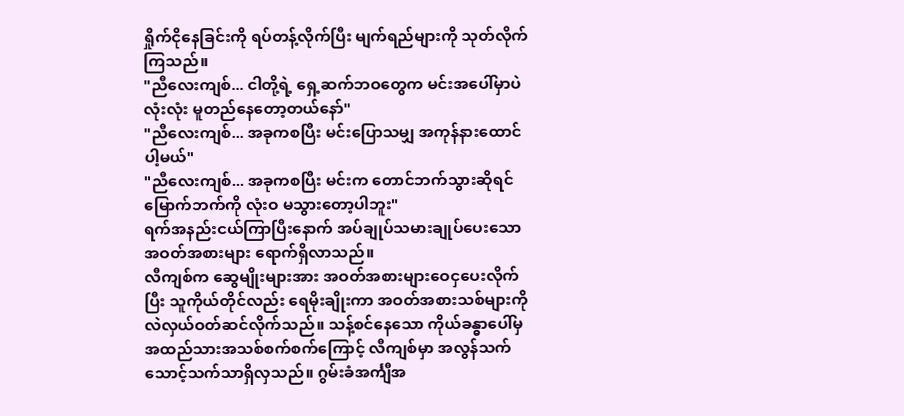ရှိုက်ငိုနေခြင်းကို ရပ်တန့်လိုက်ပြီး မျက်ရည်များကို သုတ်လိုက်ကြသည်။
"ညီလေးကျစ်... ငါတို့ရဲ့ ရှေ့ဆက်ဘဝတွေက မင်းအပေါ်မှာပဲ လုံးလုံး မူတည်နေတော့တယ်နော်"
"ညီလေးကျစ်... အခုကစပြီး မင်းပြောသမျှ အကုန်နားထောင်ပါ့မယ်"
"ညီလေးကျစ်... အခုကစပြီး မင်းက တောင်ဘက်သွားဆိုရင် မြောက်ဘက်ကို လုံးဝ မသွားတော့ပါဘူး"
ရက်အနည်းငယ်ကြာပြီးနောက် အပ်ချုပ်သမားချုပ်ပေးသော အဝတ်အစားများ ရောက်ရှိလာသည်။
လီကျစ်က ဆွေမျိုးများအား အဝတ်အစားများဝေငှပေးလိုက်ပြီး သူကိုယ်တိုင်လည်း ရေမိုးချိုးကာ အဝတ်အစားသစ်များကို လဲလှယ်ဝတ်ဆင်လိုက်သည်။ သန့်စင်နေသော ကိုယ်ခန္ဓာပေါ်မှ အထည်သားအသစ်စက်စက်ကြောင့် လီကျစ်မှာ အလွန်သက်သောင့်သက်သာရှိလှသည်။ ဂွမ်းခံအင်္ကျီအ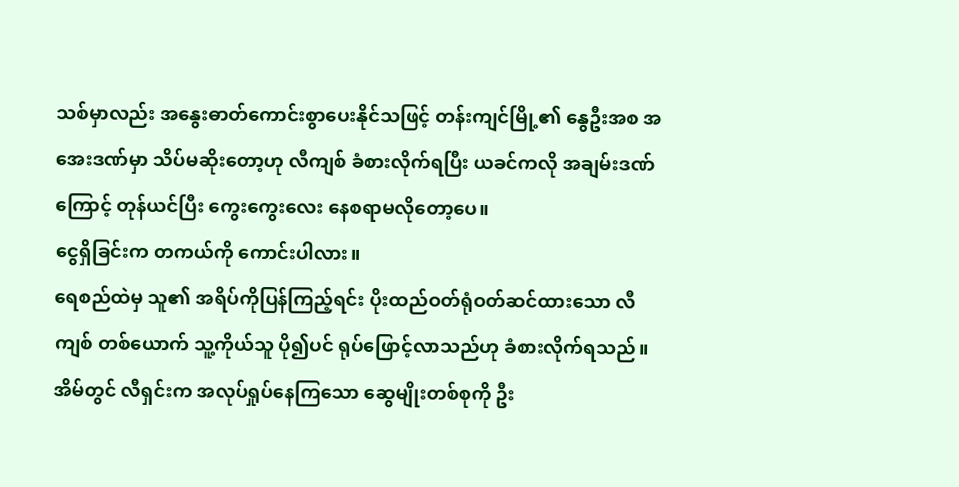သစ်မှာလည်း အနွေးဓာတ်ကောင်းစွာပေးနိုင်သဖြင့် တန်းကျင်မြို့၏ နွေဦးအစ အအေးဒဏ်မှာ သိပ်မဆိုးတော့ဟု လီကျစ် ခံစားလိုက်ရပြီး ယခင်ကလို အချမ်းဒဏ်ကြောင့် တုန်ယင်ပြီး ကွေးကွေးလေး နေစရာမလိုတော့ပေ။
ငွေရှိခြင်းက တကယ်ကို ကောင်းပါလား။
ရေစည်ထဲမှ သူ၏ အရိပ်ကိုပြန်ကြည့်ရင်း ပိုးထည်ဝတ်ရုံဝတ်ဆင်ထားသော လီကျစ် တစ်ယောက် သူ့ကိုယ်သူ ပို၍ပင် ရုပ်ဖြောင့်လာသည်ဟု ခံစားလိုက်ရသည်။
အိမ်တွင် လီရှင်းက အလုပ်ရှုပ်နေကြသော ဆွေမျိုးတစ်စုကို ဦး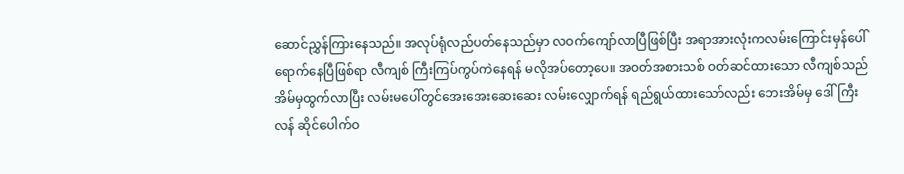ဆောင်ညွှန်ကြားနေသည်။ အလုပ်ရုံလည်ပတ်နေသည်မှာ လဝက်ကျော်လာပြီဖြစ်ပြီး အရာအားလုံးကလမ်းကြောင်းမှန်ပေါ် ရောက်နေပြီဖြစ်ရာ လီကျစ် ကြီးကြပ်ကွပ်ကဲနေရန် မလိုအပ်တော့ပေ။ အဝတ်အစားသစ် ဝတ်ဆင်ထားသော လီကျစ်သည် အိမ်မှထွက်လာပြီး လမ်းမပေါ်တွင်အေးအေးဆေးဆေး လမ်းလျှောက်ရန် ရည်ရွယ်ထားသော်လည်း ဘေးအိမ်မှ ဒေါ်ကြီးလန် ဆိုင်ပေါက်ဝ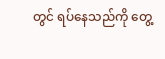တွင် ရပ်နေသည်ကို တွေ့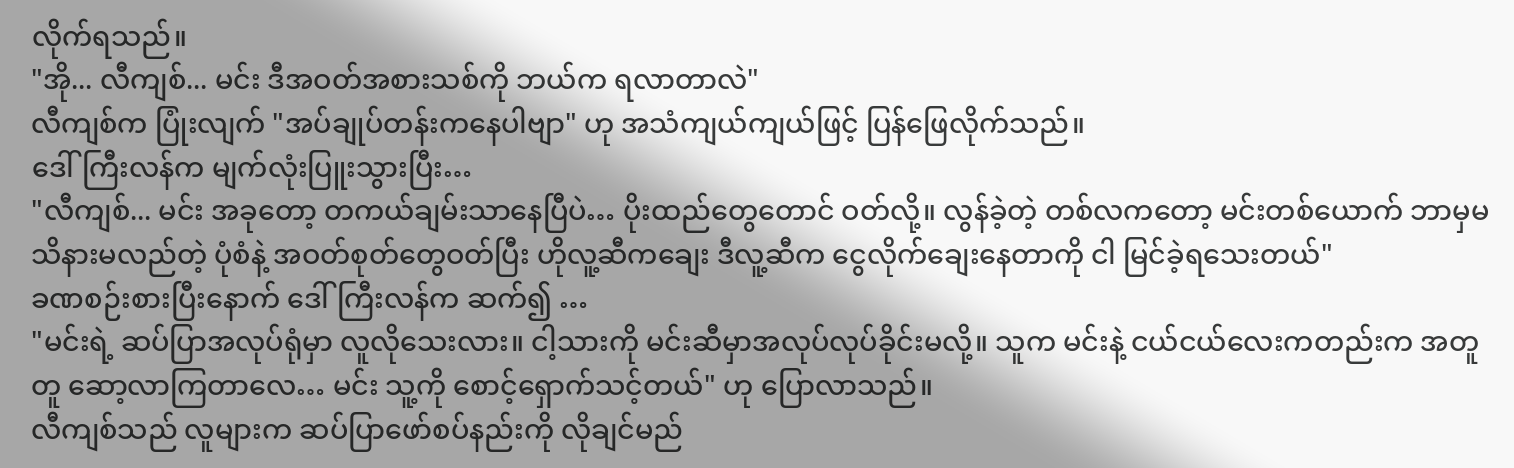လိုက်ရသည်။
"အို... လီကျစ်... မင်း ဒီအဝတ်အစားသစ်ကို ဘယ်က ရလာတာလဲ"
လီကျစ်က ပြုံးလျက် "အပ်ချုပ်တန်းကနေပါဗျာ" ဟု အသံကျယ်ကျယ်ဖြင့် ပြန်ဖြေလိုက်သည်။
ဒေါ်ကြီးလန်က မျက်လုံးပြူးသွားပြီး…
"လီကျစ်... မင်း အခုတော့ တကယ်ချမ်းသာနေပြီပဲ… ပိုးထည်တွေတောင် ဝတ်လို့။ လွန်ခဲ့တဲ့ တစ်လကတော့ မင်းတစ်ယောက် ဘာမှမသိနားမလည်တဲ့ ပုံစံနဲ့ အဝတ်စုတ်တွေဝတ်ပြီး ဟိုလူ့ဆီကချေး ဒီလူ့ဆီက ငွေလိုက်ချေးနေတာကို ငါ မြင်ခဲ့ရသေးတယ်"
ခဏစဉ်းစားပြီးနောက် ဒေါ်ကြီးလန်က ဆက်၍ …
"မင်းရဲ့ ဆပ်ပြာအလုပ်ရုံမှာ လူလိုသေးလား။ ငါ့သားကို မင်းဆီမှာအလုပ်လုပ်ခိုင်းမလို့။ သူက မင်းနဲ့ ငယ်ငယ်လေးကတည်းက အတူတူ ဆော့လာကြတာလေ… မင်း သူ့ကို စောင့်ရှောက်သင့်တယ်" ဟု ပြောလာသည်။
လီကျစ်သည် လူများက ဆပ်ပြာဖော်စပ်နည်းကို လိုချင်မည်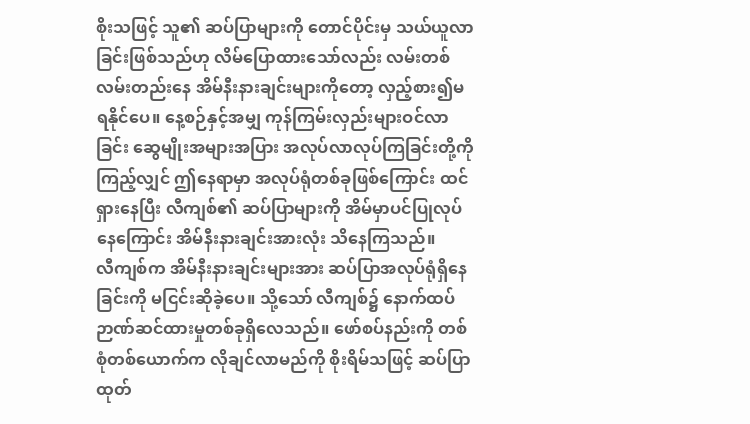စိုးသဖြင့် သူ၏ ဆပ်ပြာများကို တောင်ပိုင်းမှ သယ်ယူလာခြင်းဖြစ်သည်ဟု လိမ်ပြောထားသော်လည်း လမ်းတစ်လမ်းတည်းနေ အိမ်နီးနားချင်းများကိုတော့ လှည့်စား၍မရနိုင်ပေ။ နေ့စဉ်နှင့်အမျှ ကုန်ကြမ်းလှည်းများဝင်လာခြင်း ဆွေမျိုးအများအပြား အလုပ်လာလုပ်ကြခြင်းတို့ကိုကြည့်လျှင် ဤနေရာမှာ အလုပ်ရုံတစ်ခုဖြစ်ကြောင်း ထင်ရှားနေပြီး လီကျစ်၏ ဆပ်ပြာများကို အိမ်မှာပင်ပြုလုပ်နေကြောင်း အိမ်နီးနားချင်းအားလုံး သိနေကြသည်။
လီကျစ်က အိမ်နီးနားချင်းများအား ဆပ်ပြာအလုပ်ရုံရှိနေခြင်းကို မငြင်းဆိုခဲ့ပေ။ သို့သော် လီကျစ်၌ နောက်ထပ်ဉာဏ်ဆင်ထားမှုတစ်ခုရှိလေသည်။ ဖော်စပ်နည်းကို တစ်စုံတစ်ယောက်က လိုချင်လာမည်ကို စိုးရိမ်သဖြင့် ဆပ်ပြာထုတ်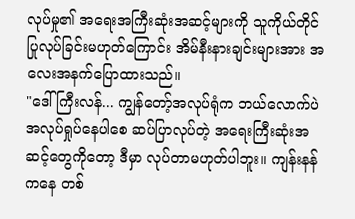လုပ်မှု၏ အရေးအကြီးဆုံးအဆင့်များကို သူကိုယ်တိုင် ပြုလုပ်ခြင်းမဟုတ်ကြောင်း အိမ်နီးနားချင်းများအား အလေးအနက်ပြောထားသည်။
"ဒေါ်ကြီးလန်... ကျွန်တော့်အလုပ်ရုံက ဘယ်လောက်ပဲအလုပ်ရှုပ်နေပါစေ ဆပ်ပြာလုပ်တဲ့ အရေးကြီးဆုံးအဆင့်တွေကိုတော့ ဒီမှာ လုပ်တာမဟုတ်ပါဘူး။ ကျန်းနန်ကနေ တစ်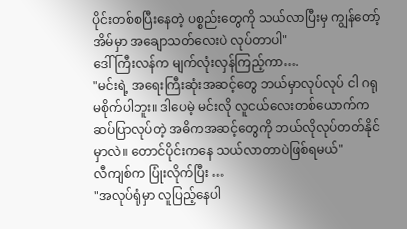ပိုင်းတစ်စပြီးနေတဲ့ ပစ္စည်းတွေကို သယ်လာပြီးမှ ကျွန်တော့်အိမ်မှာ အချောသတ်လေးပဲ လုပ်တာပါ"
ဒေါ်ကြီးလန်က မျက်လုံးလှန်ကြည့်ကာ….
"မင်းရဲ့ အရေးကြီးဆုံးအဆင့်တွေ ဘယ်မှာလုပ်လုပ် ငါ ဂရုမစိုက်ပါဘူး။ ဒါပေမဲ့ မင်းလို လူငယ်လေးတစ်ယောက်က ဆပ်ပြာလုပ်တဲ့ အဓိကအဆင့်တွေကို ဘယ်လိုလုပ်တတ်နိုင်မှာလဲ။ တောင်ပိုင်းကနေ သယ်လာတာပဲဖြစ်ရမယ်"
လီကျစ်က ပြုံးလိုက်ပြီး …
"အလုပ်ရုံမှာ လူပြည့်နေပါ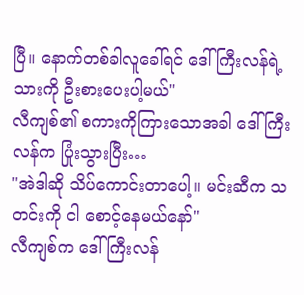ပြီ။ နောက်တစ်ခါလူခေါ်ရင် ဒေါ်ကြီးလန်ရဲ့ သားကို ဦးစားပေးပါ့မယ်"
လီကျစ်၏ စကားကိုကြားသောအခါ ဒေါ်ကြီးလန်က ပြုံးသွားပြီး…
"အဲဒါဆို သိပ်ကောင်းတာပေါ့။ မင်းဆီက သတင်းကို ငါ စောင့်နေမယ်နော်"
လီကျစ်က ဒေါ်ကြီးလန်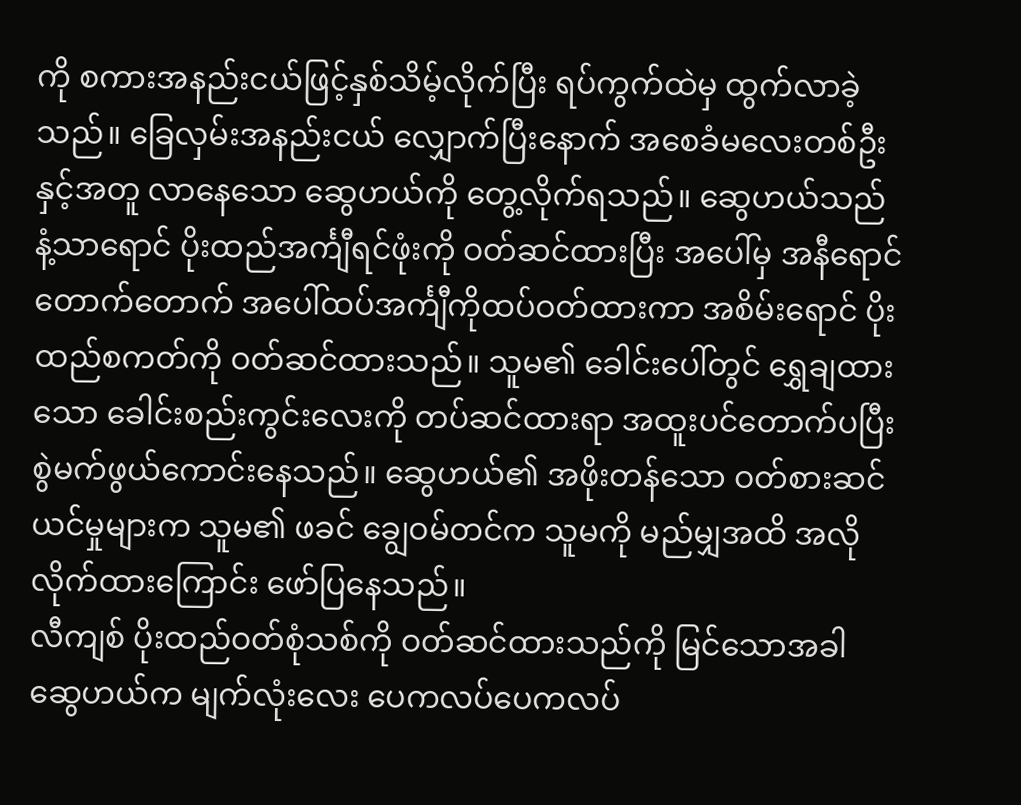ကို စကားအနည်းငယ်ဖြင့်နှစ်သိမ့်လိုက်ပြီး ရပ်ကွက်ထဲမှ ထွက်လာခဲ့သည်။ ခြေလှမ်းအနည်းငယ် လျှောက်ပြီးနောက် အစေခံမလေးတစ်ဦးနှင့်အတူ လာနေသော ဆွေဟယ်ကို တွေ့လိုက်ရသည်။ ဆွေဟယ်သည် နံ့သာရောင် ပိုးထည်အင်္ကျီရင်ဖုံးကို ဝတ်ဆင်ထားပြီး အပေါ်မှ အနီရောင်တောက်တောက် အပေါ်ထပ်အင်္ကျီကိုထပ်ဝတ်ထားကာ အစိမ်းရောင် ပိုးထည်စကတ်ကို ဝတ်ဆင်ထားသည်။ သူမ၏ ခေါင်းပေါ်တွင် ရွှေချထားသော ခေါင်းစည်းကွင်းလေးကို တပ်ဆင်ထားရာ အထူးပင်တောက်ပပြီး စွဲမက်ဖွယ်ကောင်းနေသည်။ ဆွေဟယ်၏ အဖိုးတန်သော ဝတ်စားဆင်ယင်မှုများက သူမ၏ ဖခင် ချွေဝမ်တင်က သူမကို မည်မျှအထိ အလိုလိုက်ထားကြောင်း ဖော်ပြနေသည်။
လီကျစ် ပိုးထည်ဝတ်စုံသစ်ကို ဝတ်ဆင်ထားသည်ကို မြင်သောအခါ ဆွေဟယ်က မျက်လုံးလေး ပေကလပ်ပေကလပ်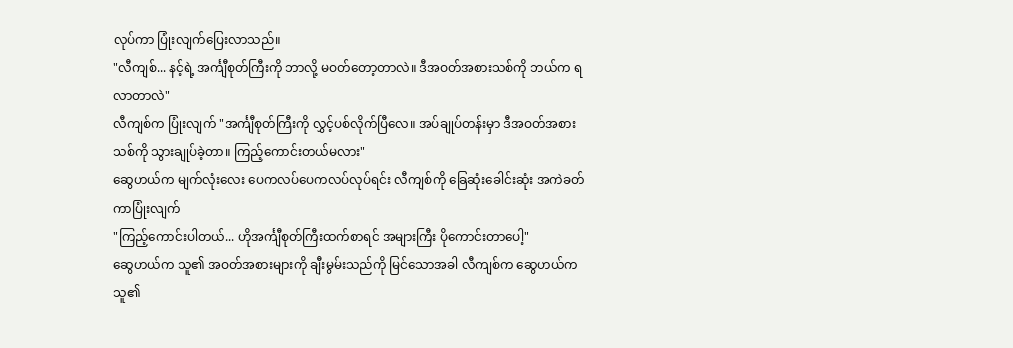လုပ်ကာ ပြုံးလျက်ပြေးလာသည်။
"လီကျစ်... နင့်ရဲ့ အင်္ကျီစုတ်ကြီးကို ဘာလို့ မဝတ်တော့တာလဲ။ ဒီအဝတ်အစားသစ်ကို ဘယ်က ရလာတာလဲ"
လီကျစ်က ပြုံးလျက် "အင်္ကျီစုတ်ကြီးကို လွှင့်ပစ်လိုက်ပြီလေ။ အပ်ချုပ်တန်းမှာ ဒီအဝတ်အစားသစ်ကို သွားချုပ်ခဲ့တာ။ ကြည့်ကောင်းတယ်မလား"
ဆွေဟယ်က မျက်လုံးလေး ပေကလပ်ပေကလပ်လုပ်ရင်း လီကျစ်ကို ခြေဆုံးခေါင်းဆုံး အကဲခတ်ကာပြုံးလျက်
"ကြည့်ကောင်းပါတယ်... ဟိုအင်္ကျီစုတ်ကြီးထက်စာရင် အများကြီး ပိုကောင်းတာပေါ့"
ဆွေဟယ်က သူ၏ အဝတ်အစားများကို ချီးမွမ်းသည်ကို မြင်သောအခါ လီကျစ်က ဆွေဟယ်က သူ၏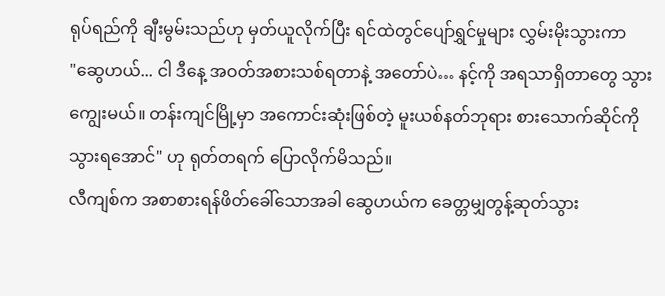ရုပ်ရည်ကို ချီးမွမ်းသည်ဟု မှတ်ယူလိုက်ပြီး ရင်ထဲတွင်ပျော်ရွှင်မှုများ လွှမ်းမိုးသွားကာ
"ဆွေဟယ်... ငါ ဒီနေ့ အဝတ်အစားသစ်ရတာနဲ့ အတော်ပဲ… နင့်ကို အရသာရှိတာတွေ သွားကျွေးမယ်။ တန်းကျင်မြို့မှာ အကောင်းဆုံးဖြစ်တဲ့ မူးယစ်နတ်ဘုရား စားသောက်ဆိုင်ကို သွားရအောင်" ဟု ရုတ်တရက် ပြောလိုက်မိသည်။
လီကျစ်က အစာစားရန်ဖိတ်ခေါ်သောအခါ ဆွေဟယ်က ခေတ္တမျှတွန့်ဆုတ်သွား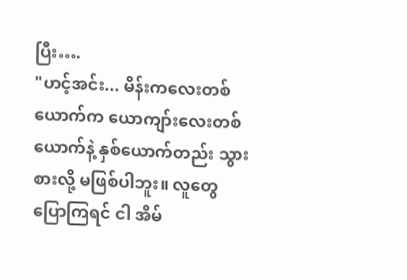ပြီး….
"ဟင့်အင်း... မိန်းကလေးတစ်ယောက်က ယောကျာ်းလေးတစ်ယောက်နဲ့ နှစ်ယောက်တည်း သွားစားလို့ မဖြစ်ပါဘူး။ လူတွေပြောကြရင် ငါ အိမ်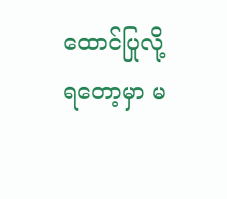ထောင်ပြုလို့ ရတော့မှာ မ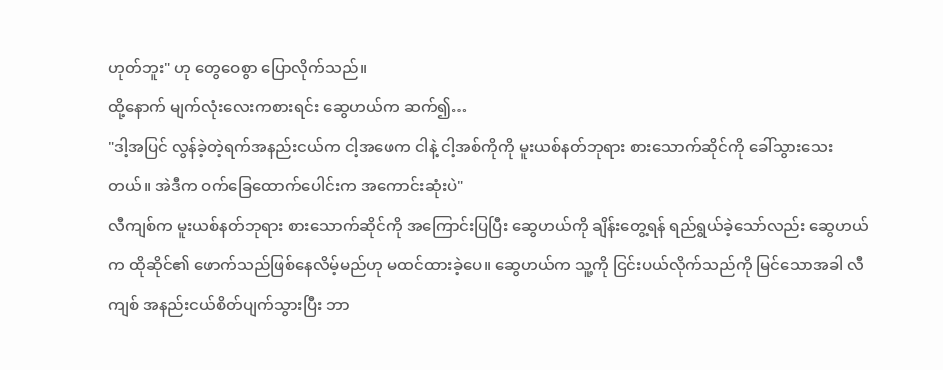ဟုတ်ဘူး" ဟု တွေဝေစွာ ပြောလိုက်သည်။
ထို့နောက် မျက်လုံးလေးကစားရင်း ဆွေဟယ်က ဆက်၍…
"ဒါ့အပြင် လွန်ခဲ့တဲ့ရက်အနည်းငယ်က ငါ့အဖေက ငါနဲ့ ငါ့အစ်ကိုကို မူးယစ်နတ်ဘုရား စားသောက်ဆိုင်ကို ခေါ်သွားသေးတယ်။ အဲဒီက ဝက်ခြေထောက်ပေါင်းက အကောင်းဆုံးပဲ"
လီကျစ်က မူးယစ်နတ်ဘုရား စားသောက်ဆိုင်ကို အကြောင်းပြပြီး ဆွေဟယ်ကို ချိန်းတွေ့ရန် ရည်ရွယ်ခဲ့သော်လည်း ဆွေဟယ်က ထိုဆိုင်၏ ဖောက်သည်ဖြစ်နေလိမ့်မည်ဟု မထင်ထားခဲ့ပေ။ ဆွေဟယ်က သူ့ကို ငြင်းပယ်လိုက်သည်ကို မြင်သောအခါ လီကျစ် အနည်းငယ်စိတ်ပျက်သွားပြီး ဘာ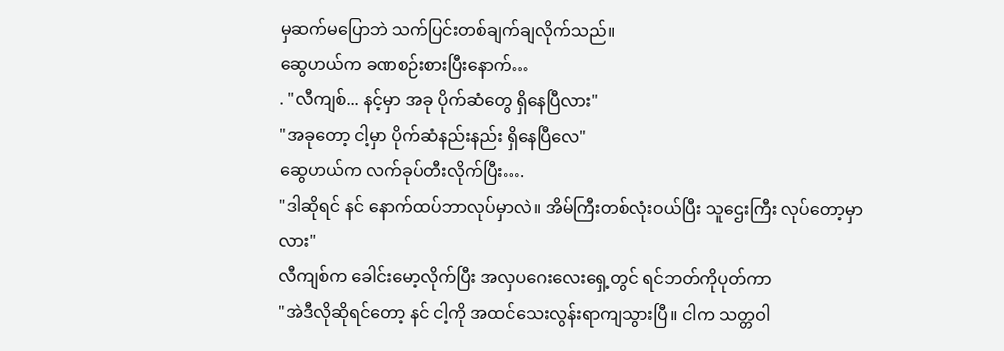မှဆက်မပြောဘဲ သက်ပြင်းတစ်ချက်ချလိုက်သည်။
ဆွေဟယ်က ခဏစဉ်းစားပြီးနောက်…
. "လီကျစ်... နင့်မှာ အခု ပိုက်ဆံတွေ ရှိနေပြီလား"
"အခုတော့ ငါ့မှာ ပိုက်ဆံနည်းနည်း ရှိနေပြီလေ"
ဆွေဟယ်က လက်ခုပ်တီးလိုက်ပြီး….
"ဒါဆိုရင် နင် နောက်ထပ်ဘာလုပ်မှာလဲ။ အိမ်ကြီးတစ်လုံးဝယ်ပြီး သူဌေးကြီး လုပ်တော့မှာလား"
လီကျစ်က ခေါင်းမော့လိုက်ပြီး အလှပဂေးလေးရှေ့တွင် ရင်ဘတ်ကိုပုတ်ကာ
"အဲဒီလိုဆိုရင်တော့ နင် ငါ့ကို အထင်သေးလွန်းရာကျသွားပြီ။ ငါက သတ္တဝါ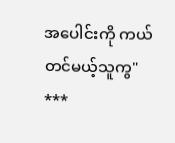အပေါင်းကို ကယ်တင်မယ့်သူကွ"
***